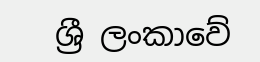ශ්‍රී ලංකාවේ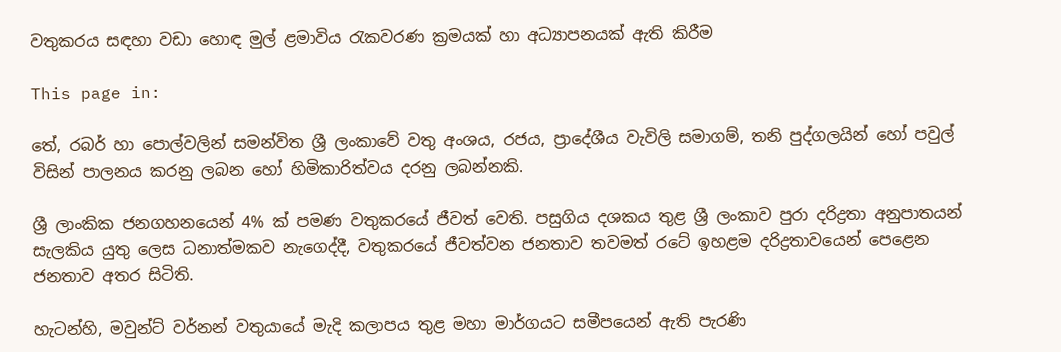වතුකරය සඳහා වඩා හොඳ මුල් ළමාවිය රැකවරණ ක්‍ර‍මයක් හා අධ්‍යාපනයක් ඇති කිරීම

This page in:

තේ, රබර් හා පොල්වලින් සමන්විත ශ්‍රී ලංකාවේ වතු අංශය, රජය, ප්‍රාදේශීය වැවිලි සමාගම්, තනි පුද්ගලයින් හෝ පවුල් විසින් පාලනය කරනු ලබන හෝ හිමිකාරිත්වය දරනු ලබන්නකි.

ශ්‍රී ලාංකික ජනගහනයෙන් 4% ක් පමණ වතුකරයේ ජීවත් වෙති. පසුගිය දශකය තුළ ශ්‍රී ලංකාව පුරා දරිද්‍රතා අනුපාතයන් සැලකිය යුතු ලෙස ධනාත්මකව නැගෙද්දී, වතුකරයේ ජීවත්වන ජනතාව තවමත් රටේ ඉහළම දරිද්‍ර‍තාවයෙන් පෙළෙන ජනතාව අතර සිටිති.

හැටන්හි, මවුන්ට් වර්නන් වතුයායේ මැදි කලාපය තුළ මහා මාර්ගයට සමීපයෙන් ඇති පැරණි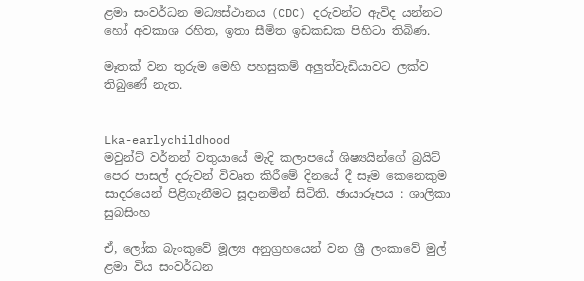ළමා සංවර්ධන මධ්‍යස්ථානය (CDC) දරුවන්ට ඇවිද යන්නට හෝ අවකාශ රහිත, ඉතා සීමිත ඉඩකඩක පිහිටා තිබිණ.

මෑතක් වන තුරුම මෙහි පහසුකම් අලුත්වැඩියාවට ලක්ව තිබුණේ නැත.


Lka-earlychildhood
මවුන්ට් වර්නන් වතුයායේ මැදි කලාපයේ ශිෂ්‍යයින්ගේ බ්‍ර‍යිට් පෙර පාසල් දරුවන් විවෘත කිරීමේ දිනයේ දී සෑම කෙනෙකුම සාදරයෙන් පිළිගැනීමට සූදානමින් සිටිති. ඡායාරූපය : ශාලිකා සුබසිංහ

ඒ, ලෝක බැංකුවේ මූල්‍ය අනුග්‍ර‍හයෙන් වන ශ්‍රී ලංකාවේ මුල් ළමා විය සංවර්ධන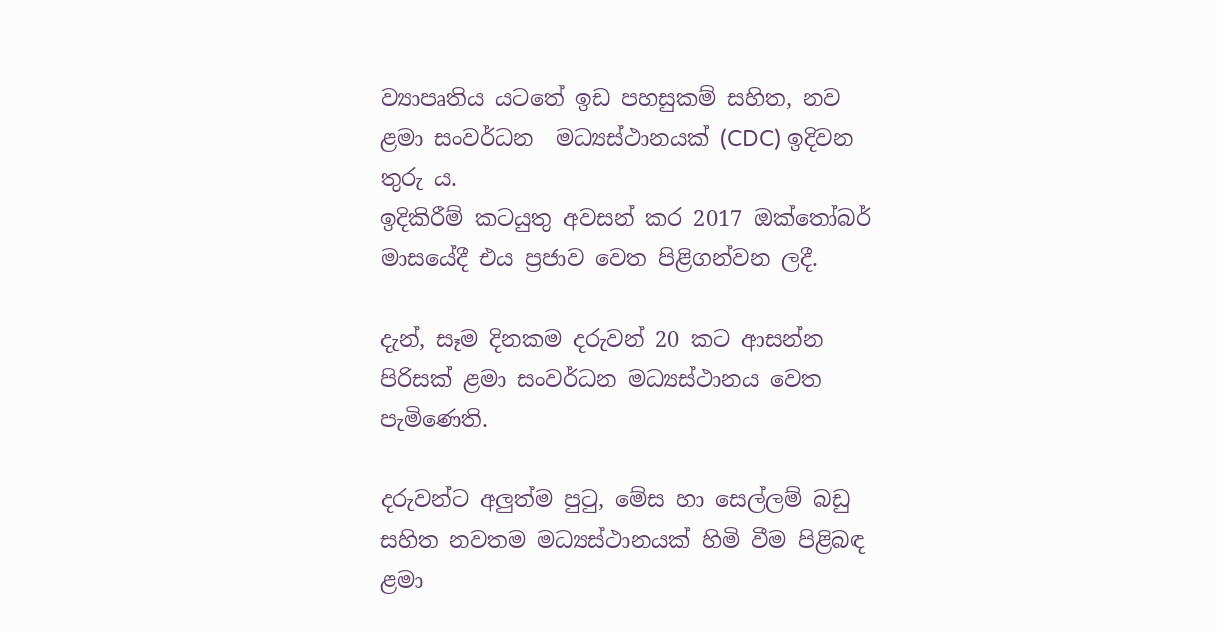ව්‍යාපෘතිය යටතේ ඉඩ පහසුකම් සහිත, නව ළමා සංවර්ධන  මධ්‍යස්ථානයක් (CDC) ඉදිවන තුරු ය.
ඉදිකිරීම් කටයුතු අවසන් කර 2017 ඔක්තෝබර් මාසයේදී එය ප්‍ර‍ජාව වෙත පිළිගන්වන ලදී.

දැන්, සෑම දිනකම දරුවන් 20 කට ආසන්න පිරිසක් ළමා සංවර්ධන මධ්‍යස්ථානය වෙත පැමිණෙති.

දරුවන්ට අලුත්ම පුටු, මේස හා සෙල්ලම් බඩු සහිත නවතම මධ්‍යස්ථානයක් හිමි වීම පිළිබඳ ළමා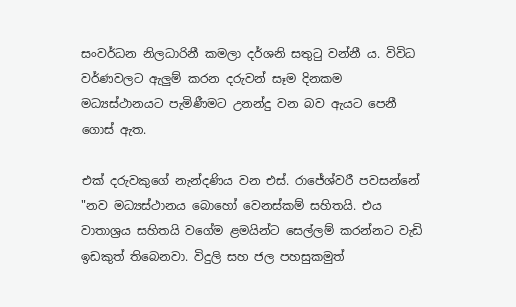සංවර්ධන නිලධාරිනී කමලා දර්ශනි සතුටු වන්නී ය. විවිධ වර්ණවලට ඇලුම් කරන දරුවන් සෑම දිනකම මධ්‍යස්ථානයට පැමිණීමට උනන්දු වන බව ඇයට පෙනී ගොස් ඇත.

එක් දරුවකුගේ නැන්දණිය වන එස්. රාජේශ්වරී පවසන්නේ "නව මධ්‍යස්ථානය බොහෝ වෙනස්කම් සහිතයි. එය වාතාශ්‍ර‍ය සහිතයි වගේම ළමයින්ට සෙල්ලම් කරන්නට වැඩි ඉඩකුත් තිබෙනවා. විදුලි සහ ජල පහසුකමුත්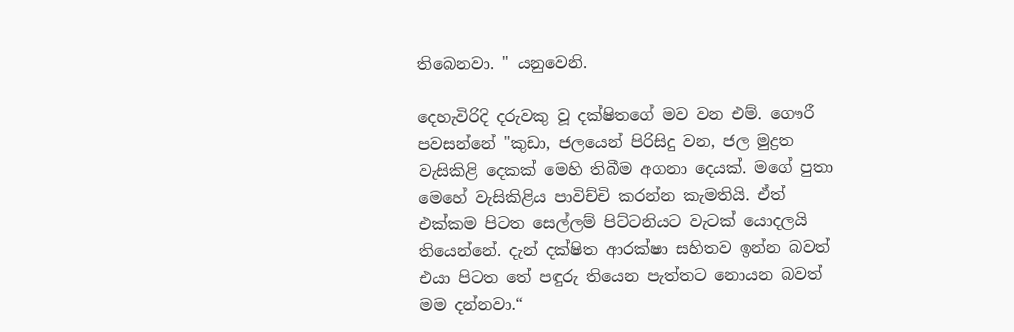තිබෙනවා. " යනුවෙනි.

දෙහැවිරිදි දරුවකු වූ දක්ෂිතගේ මව වන එම්. ගෞරී පවසන්නේ "කුඩා, ජලයෙන් පිරිසිදු වන, ජල මුද්‍ර‍ත වැසිකිළි දෙකක් මෙහි තිබීම අගනා දෙයක්. මගේ පුතා මෙහේ වැසිකිළිය පාවිච්චි කරන්න කැමතියි. ඒත් එක්කම පිටත සෙල්ලම් පිට්ටනියට වැටක් යොදලයි තියෙන්නේ. දැන් දක්ෂිත ආරක්ෂා සහිතව ඉන්න බවත් එයා පිටත තේ පඳුරු තියෙන පැත්තට නොයන බවත් මම දන්නවා.“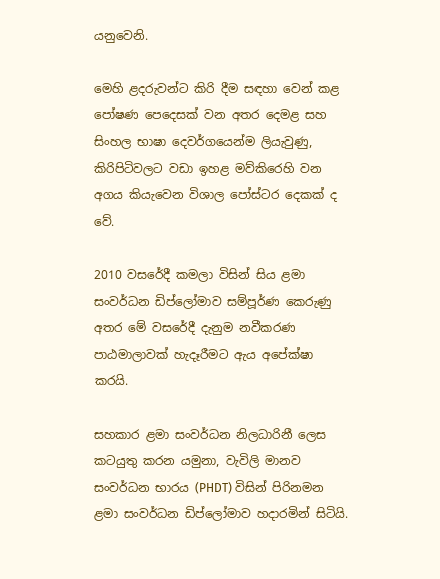යනුවෙනි.

මෙහි ළදරුවන්ට කිරි දීම සඳහා වෙන් කළ පෝෂණ පෙදෙසක් වන අතර දෙමළ සහ සිංහල භාෂා දෙවර්ගයෙන්ම ලියැවුණු, කිරිපිටිවලට වඩා ඉහළ මව්කිරෙහි වන අගය කියැවෙන විශාල පෝස්ටර දෙකක් ද වේ.

2010 වසරේදී කමලා විසින් සිය ළමා සංවර්ධන ඩිප්ලෝමාව සම්පූර්ණ කෙරුණු අතර මේ වසරේදී දැනුම නවීකරණ පාඨමාලාවක් හැදෑරීමට ඇය අපේක්ෂා කරයි.

සහකාර ළමා සංවර්ධන නිලධාරිනී ලෙස කටයුතු කරන යමුනා, වැවිලි මානව සංවර්ධන භාරය (PHDT) විසින් පිරිනමන ළමා සංවර්ධන ඩිප්ලෝමාව හදාරමින් සිටියි.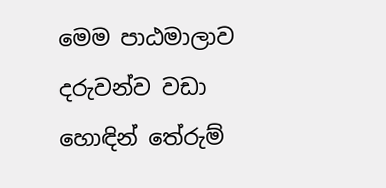මෙම පාඨමාලාව දරුවන්ව වඩා හොඳින් තේරුම්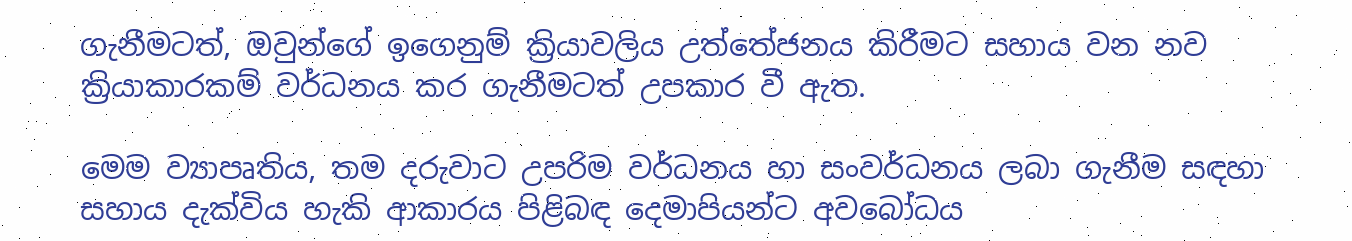ගැනීමටත්, ඔවුන්ගේ ඉගෙනුම් ක්‍රියාවලිය උත්තේජනය කිරීමට සහාය වන නව ක්‍රියාකාරකම් වර්ධනය කර ගැනීමටත් උපකාර වී ඇත.

මෙම ව්‍යාපෘතිය, තම දරුවාට උපරිම වර්ධනය හා සංවර්ධනය ලබා ගැනීම සඳහා සහාය දැක්විය හැකි ආකාරය පිළිබඳ දෙමාපියන්ට අවබෝධය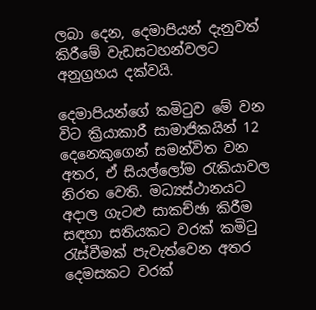ලබා දෙන, දෙමාපියන් දැනුවත් කිරීමේ වැඩසටහන්වලට අනුග්‍රහය දක්වයි.

දෙමාපියන්ගේ කමිටුව මේ වන විට ක්‍රියාකාරී සාමාජිකයින් 12 දෙනෙකුගෙන් සමන්විත වන අතර, ඒ සියල්ලෝම රැකියාවල නිරත වෙති. මධ්‍යස්ථානයට අදාල ගැටළු සාකච්ඡා කිරීම සඳහා සතියකට වරක් කමිටු රැස්වීමක් පැවැත්වෙන අතර දෙමසකට වරක්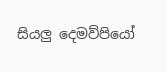සියලු දෙමව්පියෝ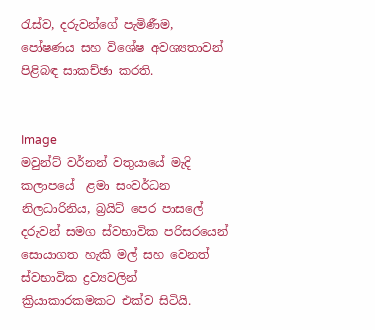රැස්ව, දරුවන්ගේ පැමිණීම, පෝෂණය සහ විශේෂ අවශ්‍යතාවන් පිළිබඳ සාකච්ඡා කරති.


Image
මවුන්ට් වර්නන් වතුයායේ මැදි කලාපයේ  ළමා සංවර්ධන නිලධාරිනිය, බ්‍ර‍යිට් පෙර පාසලේ දරුවන් සමග ස්වභාවික පරිසරයෙන් සොයාගත හැකි මල් සහ වෙනත් ස්වභාවික ද්‍ර‍ව්‍යවලින් ක්‍රියාකාරකමකට එක්ව සිටියි.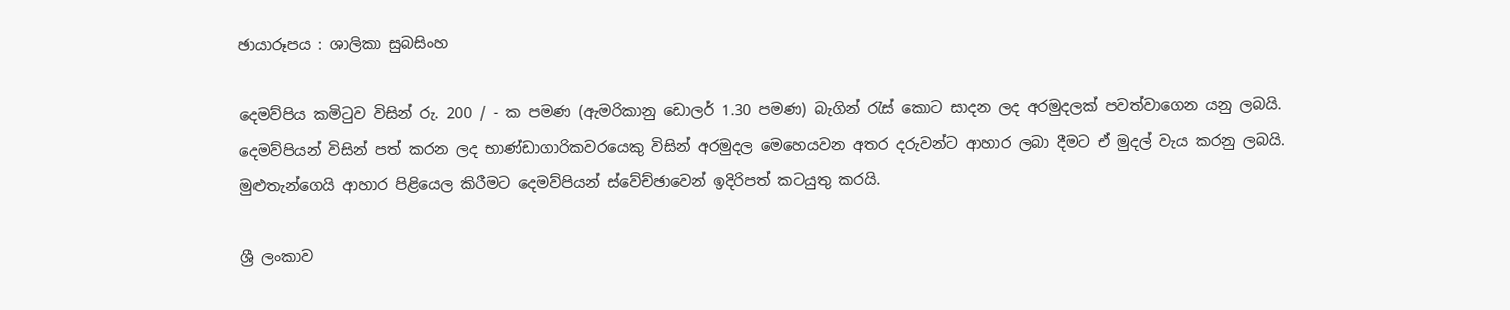ඡායාරූපය : ශාලිකා සුබසිංහ

දෙමව්පිය කමිටුව විසින් රු. 200 / - ක පමණ (ඇමරිකානු ඩොලර් 1.30 පමණ) බැගින් රැස් කොට සාදන ලද අරමුදලක් පවත්වාගෙන යනු ලබයි. දෙමව්පියන් විසින් පත් කරන ලද භාණ්ඩාගාරිකවරයෙකු විසින් අරමුදල මෙහෙයවන අතර දරුවන්ට ආහාර ලබා දීමට ඒ මුදල් වැය කරනු ලබයි. මුළුතැන්ගෙයි ආහාර පිළියෙල කිරීමට දෙමව්පියන් ස්වේච්ඡාවෙන් ඉදිරිපත් කටයුතු කරයි.

ශ්‍රී ලංකාව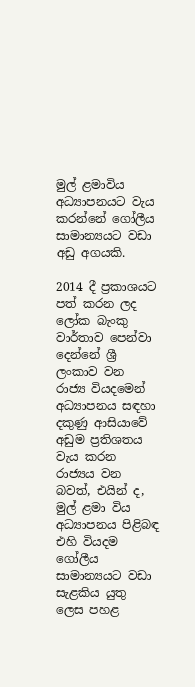මුල් ළමාවිය අධ්‍යාපනයට වැය කරන්නේ ගෝලීය සාමාන්‍යයට වඩා අඩු අගයකි.

2014 දී ප්‍රකාශයට පත් කරන ලද ලෝක බැංකු වාර්තාව පෙන්වා දෙන්නේ ශ්‍රී ලංකාව වන රාජ්‍ය වියදමෙන් අධ්‍යාපනය සඳහා දකුණු ආසියාවේ අඩුම ප්‍රතිශතය වැය කරන රාජ්‍යය වන බවත්, එයින් ද, මුල් ළමා විය අධ්‍යාපනය පිළිබඳ එහි වියදම ගෝලීය සාමාන්‍යයට වඩා සැළකිය යුතු ලෙස පහළ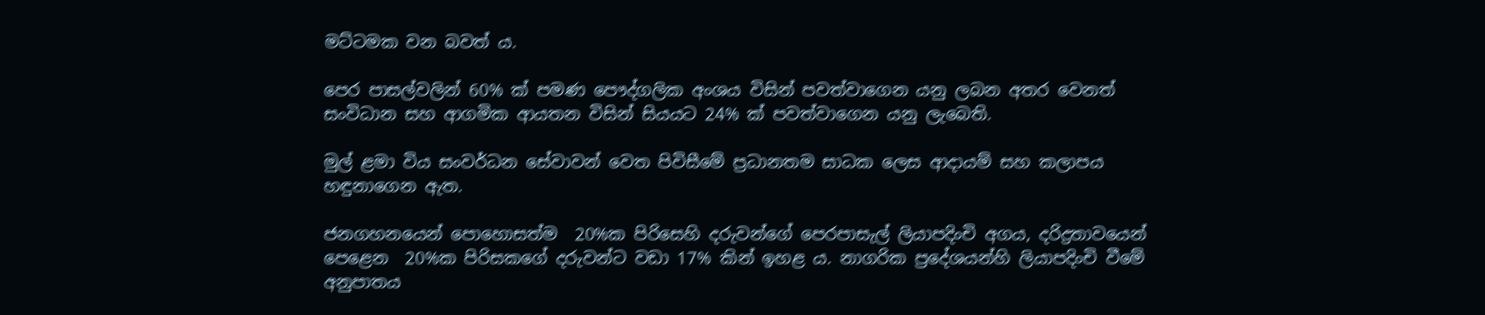මට්ටමක වන බවත් ය.

පෙර පාසල්වලින් 60% ක් පමණ පෞද්ගලික අංශය විසින් පවත්වාගෙන යනු ලබන අතර වෙනත් සංවිධාන සහ ආගමික ආයතන විසින් සියයට 24% ක් පවත්වාගෙන යනු ලැබෙති.

මුල් ළමා විය සංවර්ධන සේවාවන් වෙත පිවිසීමේ ප්‍රධානතම සාධක ලෙස ආදායම් සහ කලාපය හඳුනාගෙන ඇත.

ජනගහනයෙන් පොහොසත්ම  20%ක පිරිසෙහි දරුවන්ගේ පෙරපාසැල් ලියාපදිංචි අගය, දරිද්‍රතාවයෙන් පෙළෙන  20%ක පිරිසකගේ දරුවන්ට වඩා 17% කින් ඉහළ ය. නාගරික ප්‍රදේශයන්හි ලියාපදිංචි වීමේ අනුපාතය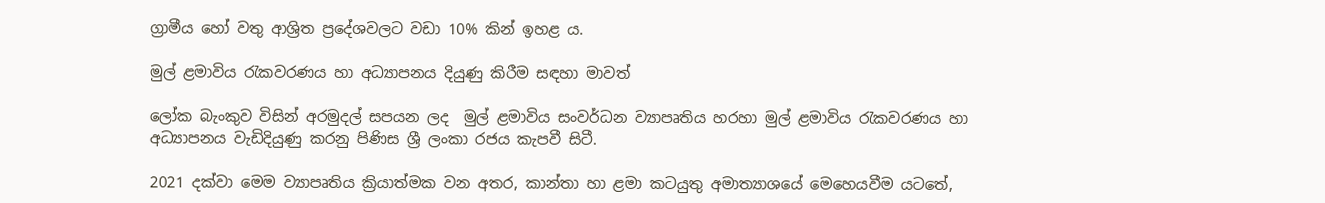ග්‍රාමීය හෝ වතු ආශ්‍රිත ප්‍රදේශවලට වඩා 10% කින් ඉහළ ය.

මුල් ළමාවිය රැකවරණය හා අධ්‍යාපනය දියුණු කිරීම සඳහා මාවත්

ලෝක බැංකුව විසින් අරමුදල් සපයන ලද  මුල් ළමාවිය සංවර්ධන ව්‍යාපෘතිය හරහා මුල් ළමාවිය රැකවරණය හා අධ්‍යාපනය වැඩිදියුණු කරනු පිණිස ශ්‍රී ලංකා රජය කැපවී සිටී.

2021 දක්වා මෙම ව්‍යාපෘතිය ක්‍රියාත්මක වන අතර, කාන්තා හා ළමා කටයුතු අමාත්‍යාශයේ මෙහෙයවීම යටතේ,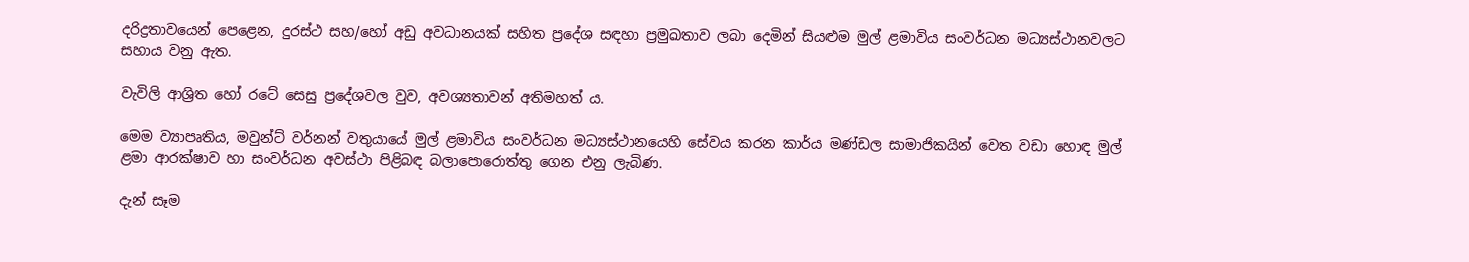දරිද්‍ර‍තාවයෙන් පෙළෙන, දුරස්ථ සහ/හෝ අඩු අවධානයක් සහිත ප්‍රදේශ සඳහා ප්‍රමුඛතාව ලබා දෙමින් සියළුම මුල් ළමාවිය සංවර්ධන මධ්‍යස්ථානවලට සහාය වනු ඇත.

වැවිලි ආශ්‍රිත හෝ රටේ සෙසු ප්‍රදේශවල වුව, අවශ්‍යතාවන් අතිමහත් ය.

මෙම ව්‍යාපෘතිය, මවුන්ට් වර්නන් වතුයායේ මුල් ළමාවිය සංවර්ධන මධ්‍යස්ථානයෙහි සේවය කරන කාර්ය මණ්ඩල සාමාජිකයින් වෙත වඩා හොඳ මුල් ළමා ආරක්ෂාව හා සංවර්ධන අවස්ථා පිළිබඳ බලාපොරොත්තු ගෙන එනු ලැබිණ.

දැන් සෑම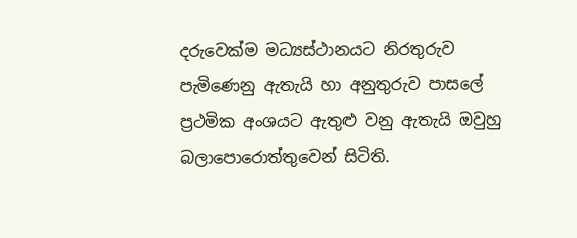දරුවෙක්ම මධ්‍යස්ථානයට නිරතුරුව පැමිණෙනු ඇතැයි හා අනුතුරුව පාසලේ ප්‍ර‍ථමික අංශයට ඇතුළු වනු ඇතැයි ඔවුහු බලාපොරොත්තුවෙන් සිටිති.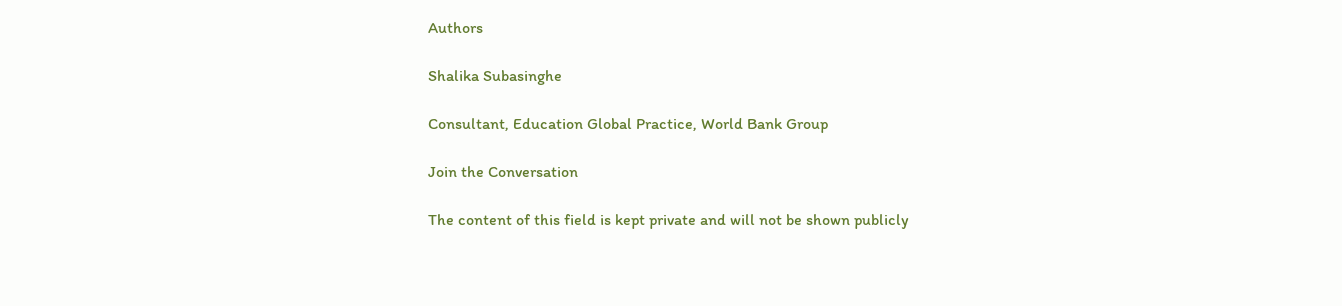Authors

Shalika Subasinghe

Consultant, Education Global Practice, World Bank Group

Join the Conversation

The content of this field is kept private and will not be shown publicly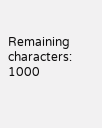Remaining characters: 1000